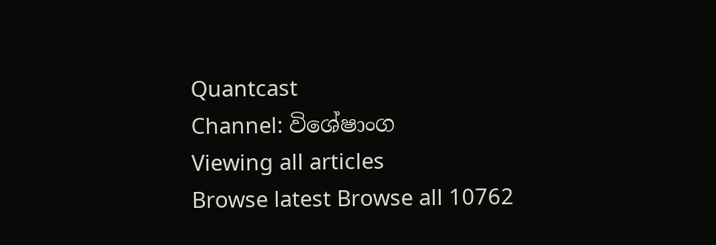Quantcast
Channel: විශේෂාංග
Viewing all articles
Browse latest Browse all 10762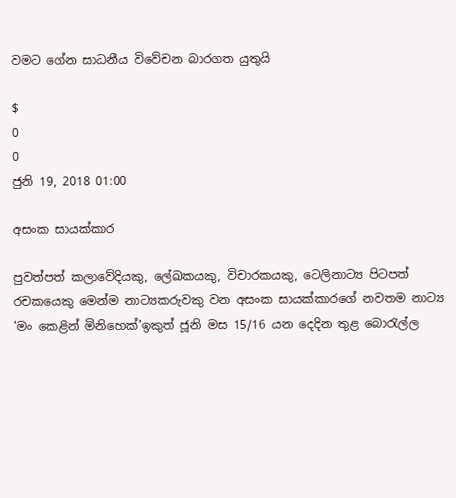වමට ගේන සාධනීය විවේචන බාරගත යුතුයි

$
0
0
ජුනි 19, 2018 01:00

අසංක සායක්කාර

පුවත්පත් කලාවේදියකු, ලේඛකයකු, විචාරකයකු, ටෙලිනාට්‍ය පිටපත් රචකයෙකු මෙන්ම නාට්‍යකරුවකු වන අසංක සායක්කාරගේ නවතම නාට්‍ය 'මං කෙළින් මිනිහෙක්'ඉකුත් ජූනි මස 15/16 යන දෙදින තුළ බොරැල්ල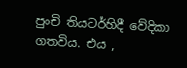පුංචි තියටර්හිදී වේදිකා ගතවිය. එය ,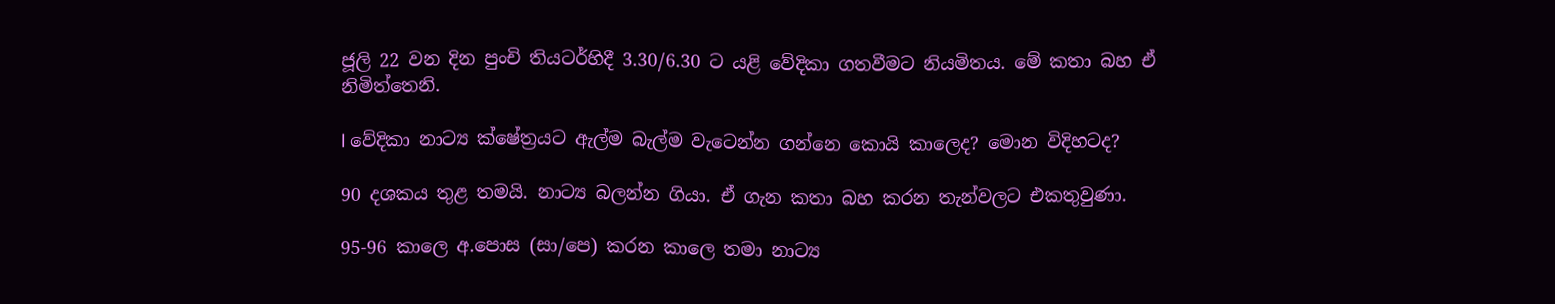ජූලි 22 වන දින පුංචි තියටර්හිදී 3.30/6.30 ට යළි වේදිකා ගතවීමට නියමිතය. මේ කතා බහ ඒ නිමිත්තෙනි.

l වේදිකා නාට්‍ය ක්ෂේත්‍රයට ඇල්ම බැල්ම වැටෙන්න ගන්නෙ කොයි කාලෙද? මොන විදිහටද?

90 දශකය තුළ තමයි. නාට්‍ය බලන්න ගියා. ඒ ගැන කතා බහ කරන තැන්වලට එකතුවුණා.

95-96 කාලෙ අ.පොස (සා/පෙ) කරන කාලෙ තමා නාට්‍ය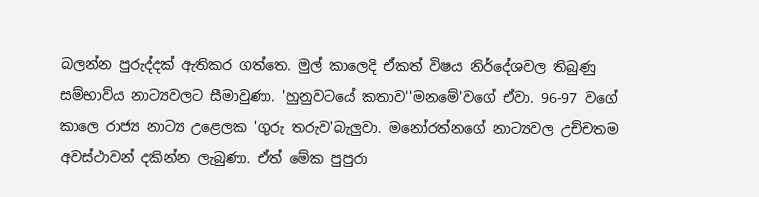බලන්න පුරුද්දක් ඇතිකර ගත්තෙ. මුල් කාලෙදි ඒකත් විෂය නිර්දේශවල තිබුණු සම්භාව්ය නාට්‍යවලට සීමාවුණා. 'හුනුවටයේ කතාව''මනමේ'වගේ ඒවා. 96-97 වගේ කාලෙ රාජ්‍ය නාට්‍ය උළෙලක 'ගුරු තරුව'බැලුවා. මනෝරත්නගේ නාට්‍යවල උච්චතම අවස්ථාවන් දකින්න ලැබුණා. ඒත් මේක පුපුරා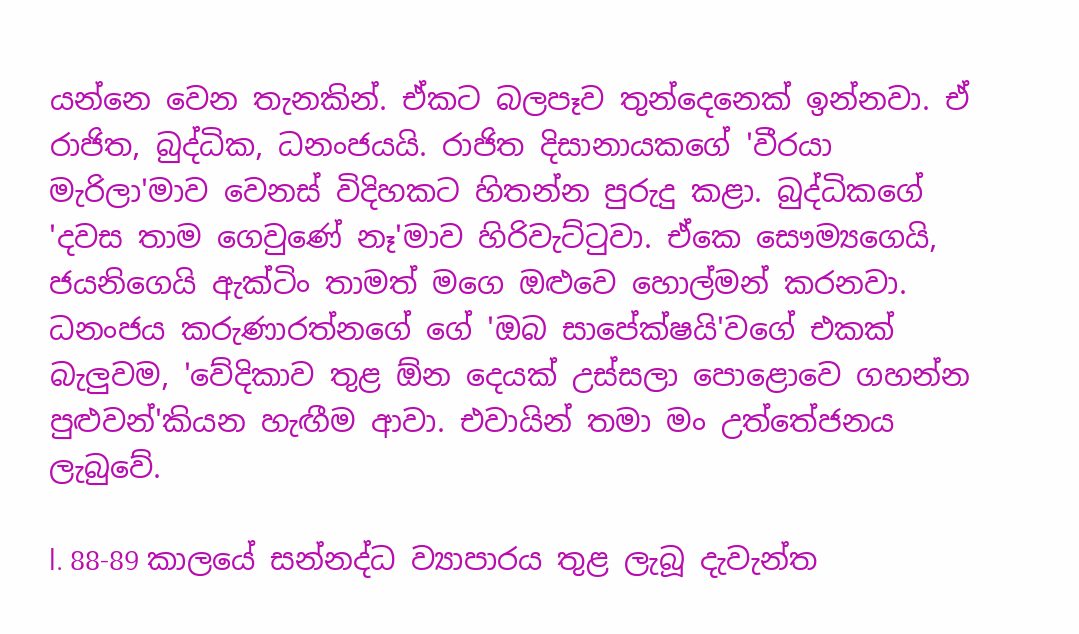යන්නෙ වෙන තැනකින්. ඒකට බලපෑව තුන්දෙනෙක් ඉන්නවා. ඒ රාජිත, බුද්ධික, ධනංජයයි. රාජිත‍ දිසානායකගේ 'වීරයා මැරිලා'මාව වෙනස් විදිහකට හිතන්න පුරුදු කළා. බුද්ධිකගේ 'දවස තාම ගෙවුණේ නෑ'මාව හිරිවැට්ටුවා. ඒකෙ සෞම්‍යගෙයි, ජයනිගෙයි ඇක්ටිං තාමත් මගෙ ඔළුවෙ හොල්මන් කරනවා. ධනංජය කරුණාරත්නගේ ගේ 'ඔබ සාපේක්ෂයි'වගේ එකක් බැලුවම, 'වේදිකාව තුළ ඕන දෙයක් උස්සලා පොළොවෙ ගහන්න පුළුවන්'කියන හැඟීම ආවා. එවායින් තමා මං උත්තේජනය ලැබුවේ.

l. 88-89 කාලයේ සන්නද්ධ ව්‍යාපාරය තුළ ලැබූ දැවැන්ත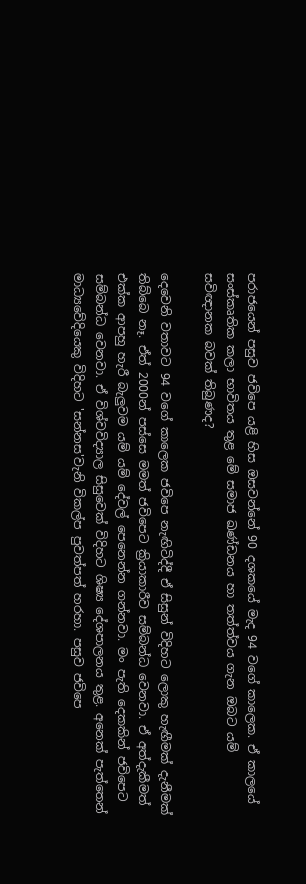පරාජයෙන් පසුව ජවිපෙ යළි හිස ඔසවන්නේ 90 දශකයේ මැද 94 වගේ කාලෙක. ඒ කාලයේ සංස්කෘතික කලා භාවිතය තුළ මේ සමාජ ඛණ්ඩනය හා තත්ත්වය ගැන ඔබට යම් සවිඥානක බවක් තිබුණද?

දෙවෙනි වතාවට 94 වගේ කාලෙක ජවිපෙ නැඟිටිද්දී ඒ සිසුන් විදිහට ලොකු හැඟීමක් දැනීමක් තිබ්බෙ නෑ. ඒත් 2000න් පස්සෙ මමත් ජවිපෙට ක්‍රියාකාරීව සම්බන්ධ වෙනවා. ඒ අත්දැකීමත් එක්ක ආපහු හැරී බැලුවම යම් යම් දේවල් පෙනෙන්න ගන්නවා. මං පැති දෙකකින් ජවිපෙට සම්බන්ධ වෙනවා. ඒ විශ්වවිද්‍යාල සිසුවෙක් විදිහට ශිෂ්‍ය දේශපාලනය තුළ. අනෙක් පැත්තෙන් මාධ්‍යවේදියෙකු විදිහට 'සන්නස'වැනි විකල්ප පුවත්පත් හරහා. පසුව ජවිපෙ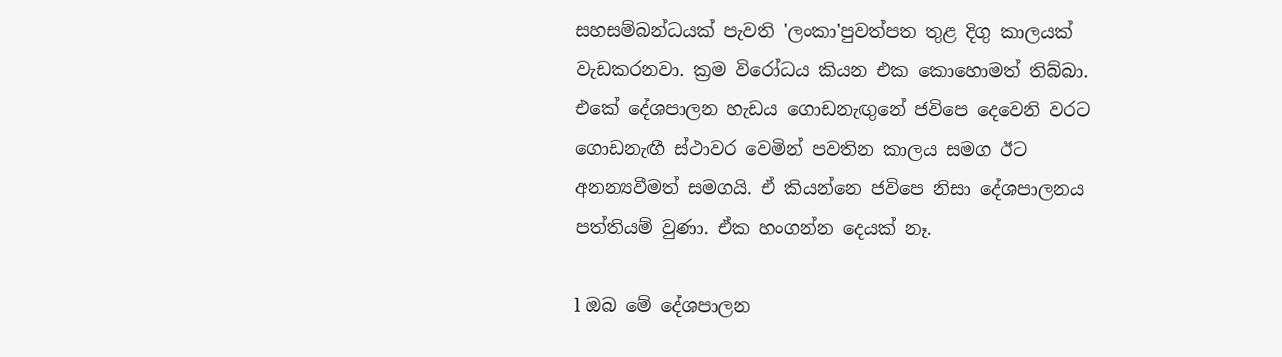සහසම්බන්ධයක් පැවති 'ලංකා'පුවත්පත තුළ දිගු කාලයක් වැඩකරනවා. ක්‍රම විරෝධය කියන එක කොහොමත් තිබ්බා. එකේ දේශපාලන හැඩය ගොඩනැඟුනේ ජවිපෙ දෙවෙනි වරට ගොඩනැඟී ස්ථාවර වෙමින් පවතින කාලය සමග ඊට අනන්‍යවීමත් සමගයි. ඒ කියන්නෙ ජවිපෙ නිසා දේශපාලනය පත්තියම් වුණා. ඒක හංගන්න දෙයක් නෑ.

l ඔබ මේ දේශපාලන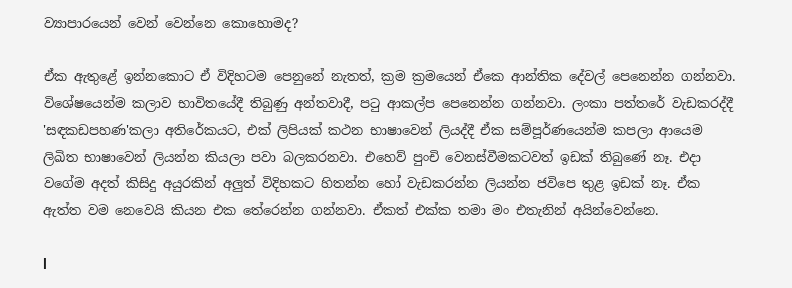ව්‍යාපාරයෙන් වෙන් වෙන්නෙ කොහොමද?

ඒක ඇතුළේ ඉන්නකොට ඒ විදිහටම පෙනුනේ නැතත්, ක්‍රම ක්‍රමයෙන් ඒකෙ ආන්තික දේවල් පෙනෙන්න ගන්නවා. විශේෂයෙන්ම කලාව භාවිතයේදී තිබුණු අන්තවාදී, පටු ආකල්ප පෙනෙන්න ගන්නවා. ලංකා පත්තරේ වැඩකරද්දී 'සඳකඩපහණ'කලා අතිරේකයට, එක් ලිපියක් කථන භාෂාවෙන් ලියද්දී ඒක සම්පූර්ණයෙන්ම කපලා ආයෙම ලිඛිත භාෂාවෙන් ලියන්න කියලා පවා බලකරනවා. එහෙව් පුංචි වෙනස්වීමකටවත් ඉඩක් තිබුණේ නෑ. එදා වගේම අදත් කිසිදු අයුරකින් අලුත් විදිහකට හිතන්න හෝ වැඩකරන්න ලියන්න ජවිපෙ තුළ ඉඩක් නෑ. ඒක ඇත්ත වම නෙවෙයි කියන එක තේරෙන්න ගන්නවා. ඒකත් එක්ක තමා මං එතැනින් අයින්වෙන්නෙ.

l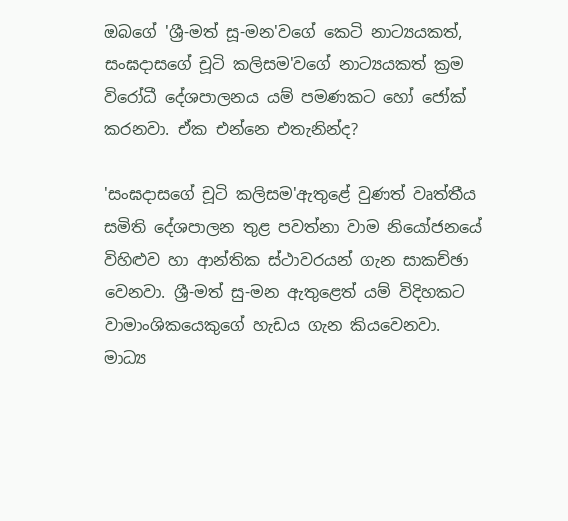ඔබගේ 'ශ්‍රී-මත් සූ-මන'වගේ කෙටි නාට්‍යයකත්, සංඝදාසගේ චූටි කලිසම'වගේ නාට්‍යයකත් ක්‍රම විරෝධී දේශපාලනය ‍යම් පමණකට හෝ ජෝක් කරනවා. ඒක එන්නෙ එතැනින්ද?

'සංඝදාසගේ චූටි කලිසම'ඇතුළේ වුණත් වෘත්තීය සමිති දේශපාලන තුළ පවත්නා වාම නියෝජනයේ විහිළුව හා ආන්තික ස්ථාවරයන් ගැන සාකච්ඡා වෙනවා. ශ්‍රී-මත් සු-මන ඇතුළෙත් යම් විදිහකට වාමාංශිකයෙකුගේ හැඩය ගැන කියවෙනවා. මාධ්‍ය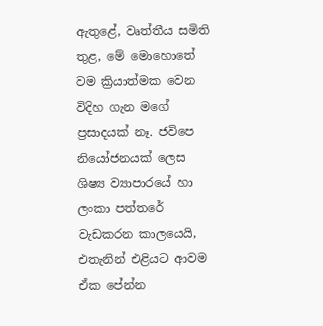ඇතුළේ, වෘත්තීය සමිති තුළ, මේ මොහොතේ වම‍ ක්‍රියාත්මක වෙන විදිහ ගැන මගේ ප්‍රසාදයක් නෑ. ජවිපෙ නියෝජනයක් ලෙස ශිෂ්‍ය ව්‍යාපාරයේ හා ලංකා පත්තරේ වැඩකරන කාලයෙයි, එතැනින් එළියට ආවම ඒක පේන්න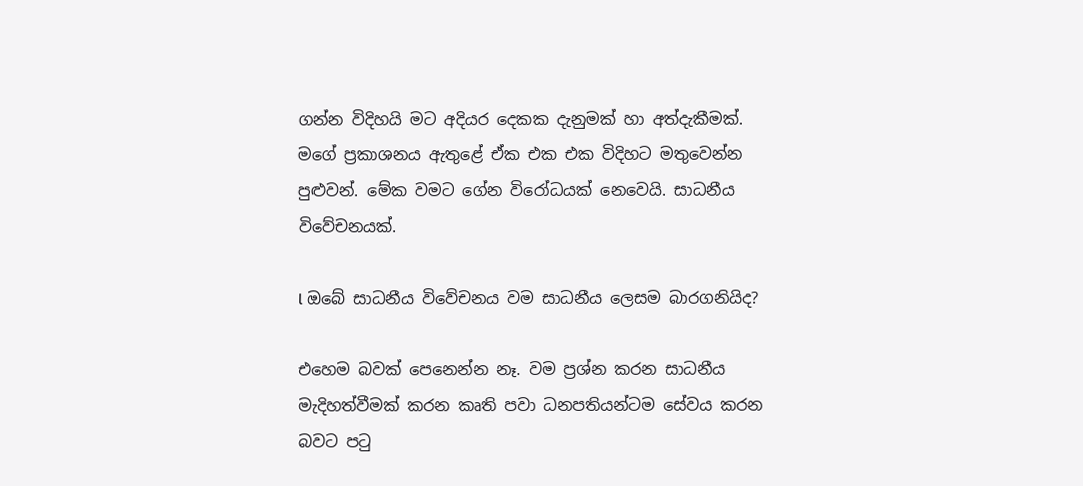ගන්න විදිහයි මට අදියර දෙකක දැනුමක් හා අත්දැකීමක්. මගේ ප්‍රකාශනය ඇතුළේ ඒක එක එක විදිහට මතුවෙන්න පුළුවන්. මේක වමට ගේන විරෝධයක් නෙවෙයි. සාධනීය විවේචනයක්.

l ඔබේ සාධනීය විවේචනය වම සාධනීය ලෙසම බාරගනියිද?

එහෙම බවක් පෙනෙන්න නෑ. වම ප්‍රශ්න කරන සාධනීය මැදිහත්වීමක් කරන කෘති පවා ධනපතියන්ටම සේවය කරන බවට පටු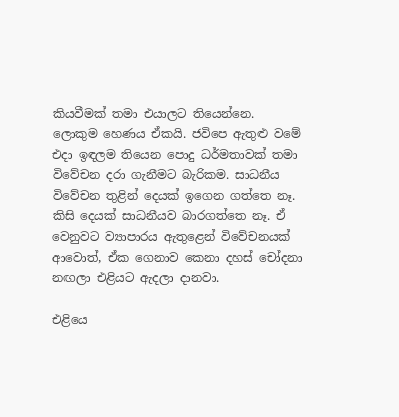කියවීමක් තමා එයාලට තියෙන්නෙ. ලොකුම හෙණය ඒකයි. ජවිපෙ ඇතුළු වමේ එදා ඉඳලම තියෙන පොදු ධර්මතාවක් තමා විවේචන දරා ගැනීමට බැරිකම. සාධනීය විවේචන තුළින් දෙයක් ඉගෙන ගත්තෙ නෑ. කිසි දෙයක් සාධනීයව බාරගත්තෙ නෑ. ඒ වෙනුවට ව්‍යාපාරය ඇතුළෙන් විවේචනයක් අ‍ාවොත්, ඒක ගෙනාව කෙනා දහස් චෝදනා නඟලා එළියට ඇදලා දානවා.

එළියෙ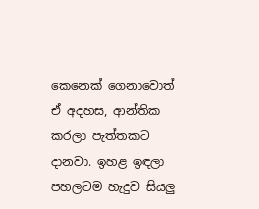කෙනෙක් ගෙනාවොත් ඒ අදහස, ආන්තික කරලා පැත්තකට දානවා. ඉහළ ඉඳලා පහලටම හැදුව සියලු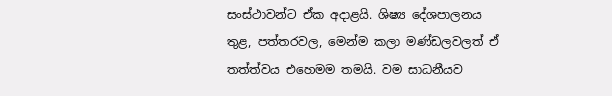සංස්ථාවන්ට ඒක අදාළයි. ශිෂ්‍ය දේශපාලනය තුළ, පත්තරවල, මෙන්ම කලා මණ්ඩලවලත් ඒ තත්ත්වය එහෙමම තමයි. වම සාධනීයව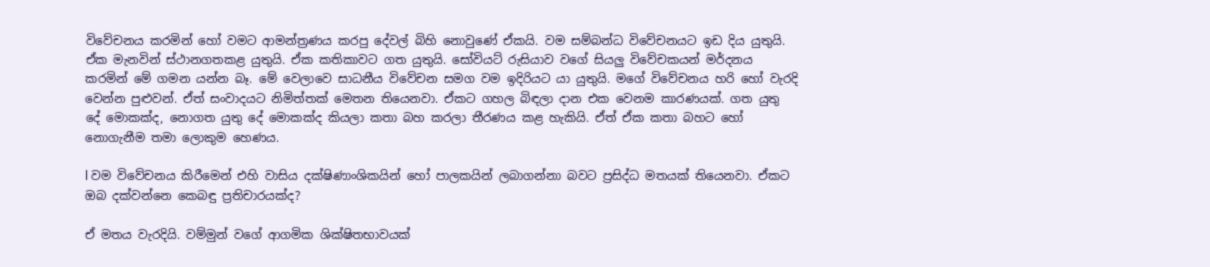විවේචනය කරමින් හෝ වමට ආමන්ත්‍රණය කරපු දේවල් බිහි නොවුණේ ඒකයි. වම සම්බන්ධ විවේචනයට ඉඩ දිය යුතුයි. ඒක මැනවින් ස්ථානගතකළ යුතුයි. ඒක කතිකාවට ගත යුතුයි. සෝවියට් රුසියාව වගේ සියලු විවේචකයන් මර්දනය කරමින් මේ ගමන යන්න බෑ. මේ වෙලාවෙ සාධනීය විවේචන සමග වම ඉදිරියට යා යුතුයි. මගේ විවේචනය හරි හෝ වැරදි වෙන්න පුළුවන්. ඒත් සංවාදයට නිමිත්තක් මෙතන තියෙනවා. ඒකට ගහල බිඳලා දාන එක වෙනම කාරණයක්. ගත යුතු දේ මොකක්ද, නොගත යුතු දේ මොකක්ද කියලා කතා බහ කරලා තීරණය කළ හැකියි. ඒත් ඒක කතා බහට හෝ නොගැනීම තමා ලොකුම හෙණය.

l වම විවේචනය කිරීමෙන් එහි වාසිය දක්ෂිණාංශිකයින් හෝ පාලකයින් ලබාගන්නා බවට ප්‍රසිද්ධ මතයක් තියෙනවා. ඒකට ඔබ දක්වන්නෙ කෙබඳු ප්‍රතිචාරයක්ද?

ඒ මතය වැරදියි. වම්මුන් වගේ ආගමික ශික්ෂිතභාවයක්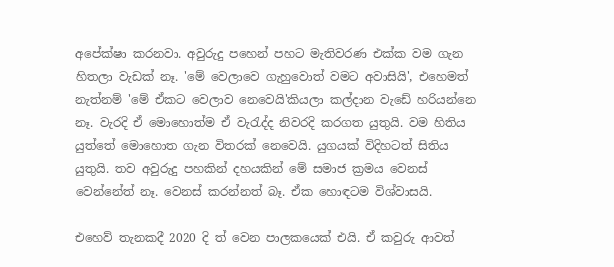අපේක්ෂා කරනවා. අවුරුදු පහෙන් පහට මැතිවරණ එක්ක වම ගැන හිතලා වැඩක් නෑ. 'මේ වෙලාවෙ ගැහුවොත් වමට අවාසියි', එහෙමත් නැත්නම් 'මේ ඒකට වෙලාව නෙවෙයි'කියලා කල්දාන වැඩේ හරියන්නෙ නෑ. වැරදි ඒ මොහොත්ම ඒ වැරැද්ද නිවරදි කරගත යුතුයි. වම හිතිය යුත්තේ මොහොත ගැන විතරක් නෙවෙයි. යුගයක් විදිහටත් සිතිය යුතුයි. තව අවුරුදු පහකින් දහයකින් මේ සමාජ ක්‍රමය වෙනස් වෙන්නේත් නෑ. වෙනස් කරන්නත් බෑ. ඒක හොඳටම විශ්වාසයි.

එහෙව් තැනකදී 2020 දි ත් වෙන පාලකයෙක් එයි. ඒ කවුරු ආවත්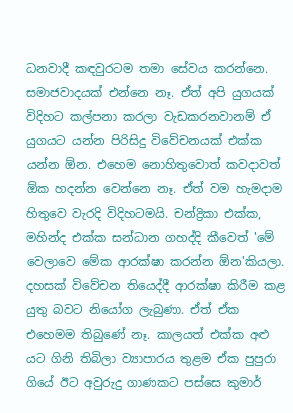ධනවාදී කඳවුරටම තමා සේවය කරන්නෙ. සමාජවාදයක් එන්නෙ නෑ. ඒත් අපි යුගයක් විදිහට කල්පනා කරලා වැඩකරනවානම් ඒ යුගයට යන්න පිරිසිදු විවේචනයක් එක්ක යන්න ඕන. එහෙම නොහිතුවොත් කවදාවත් ඕක හදන්න වෙන්නෙ නෑ. ඒත් වම හැමදාම හිතුවෙ වැරදි විදිහටමයි. චන්ද්‍රිකා එක්ක, මහින්ද එක්ක සන්ධාන ගහද්දි කීවෙත් 'මේ වෙලාවෙ මේක ආරක්ෂා කරන්න ඕන'කියලා. දහසක් විවේචන තියෙද්දී ආරක්ෂා කිරීම කළ යුතු බවට නියෝග ලැබුණා. ඒත් ඒක එහෙමම තිබුණේ නෑ. කාලයත් එක්ක අළු යට ගිනි තිබිලා ව්‍යාපාරය තුළම ඒක පුපුරා ගියේ ඊට අවුරුදු ගාණකට පස්සෙ කුමාර්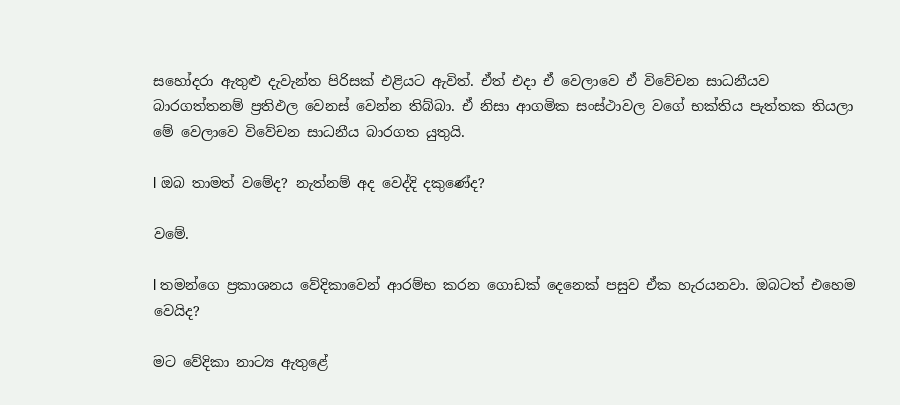සහෝදරා ඇතුළු දැවැන්ත පිරිසක් එළියට ඇවිත්. ඒත් එදා ඒ වෙලාවෙ ඒ විවේචන සාධනීයව බාරගත්තනම් ප්‍රතිඵල වෙනස් වෙන්න තිබ්බා. ඒ නිසා ආගමික සංස්ථාවල වගේ භක්තිය පැත්තක තියලා මේ වෙලාවෙ විවේචන සාධනීය බාරගත යුතුයි.

l ඔබ තාමත් වමේද? නැත්නම් අද වෙද්දි දකුණේද?

වමේ.

l තමන්ගෙ ප්‍රකාශනය වේදිකාවෙන් ආරම්භ කරන ගොඩක් දෙනෙක් පසුව ඒක හැරයනවා. ඔබටත් එහෙම වෙයිද?

මට වේදිකා නාට්‍ය ඇතුළේ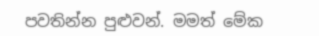පවතින්න පුළුවන්. මමත් මේක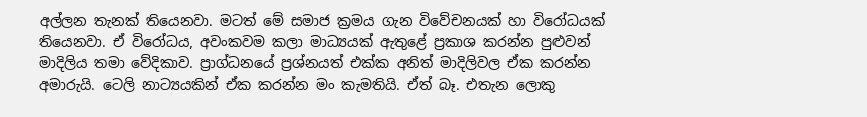අල්ලන තැනක් තියෙනවා. මටත් මේ සමාජ ක්‍රමය ගැන විවේචනයක් හා විරෝධයක් තියෙනවා. ඒ විරෝධය, අවංකවම කලා මාධ්‍යයක් ඇතුළේ ප්‍රකාශ කරන්න පුළුවන් මාදිලිය තමා වේදිකාව. ප්‍රාග්ධනයේ ප්‍රශ්නයත් එක්ක අනිත් මාදිලිවල ඒක කරන්න අමාරුයි. ටෙලි නාට්‍යයකින් ඒක කරන්න මං කැමතියි. ඒත් බෑ. එතැන ලොකු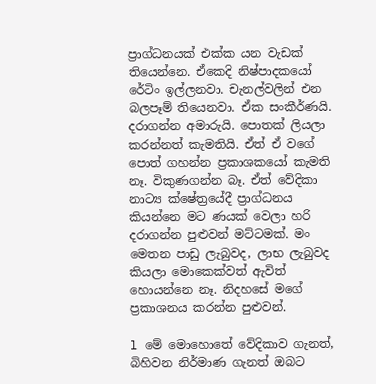ප්‍රාග්ධනයක් එක්ක යන වැඩක් තියෙන්නෙ. ඒකෙදි නිෂ්පාදකයෝ‍ රේටිං ඉල්ලනවා. චැනල්වලින් එන බලපෑම් තියෙනවා. ඒක සංකීර්ණයි. දරාගන්න අමාරුයි. පොතක් ලියලා කරන්නත් කැමතියි. ඒත් ඒ වගේ පොත් ගහන්න ප්‍රකාශකයෝ කැමති නෑ. විකුණගන්න බෑ. ඒත් වේදිකා නාට්‍ය ක්ෂේත්‍රයේදී ප්‍රාග්ධනය කියන්නෙ මට ණයක් වෙලා හරි දරාගන්න පුළුවන් මට්ටමක්. මං මෙතන පාඩු ලැබුවද, ලාභ ලැබුවද කියලා මොකෙක්වත් ඇවිත් හොයන්නෙ නෑ. නිදහසේ මගේ ප්‍රකාශනය කරන්න පුළුවන්.

l මේ මොහොතේ වේදිකාව ගැනත්, බිහිවන නිර්මාණ ගැනත් ඔබට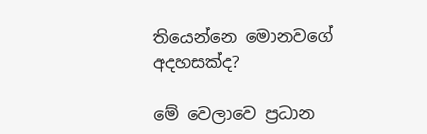තියෙන්නෙ මොනවගේ අදහසක්ද?

මේ වෙලාවෙ ප්‍රධාන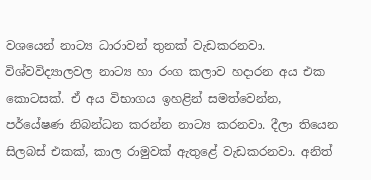වශයෙන් නාට්‍ය ධාරාවන් තුනක් වැඩකරනවා. විශ්වවිද්‍යාලවල නාට්‍ය හා රංග කලාව හදාරන අය එක කොටසක්. ඒ අය විභාගය ඉහළින් සමත්වෙන්න, පර්යේෂණ නිබන්ධන කරන්න නාට්‍ය කරනවා. දීලා තියෙන සිලබස් එකක්, කාල රාමුවක් ඇතුළේ වැඩකරනවා. අනිත්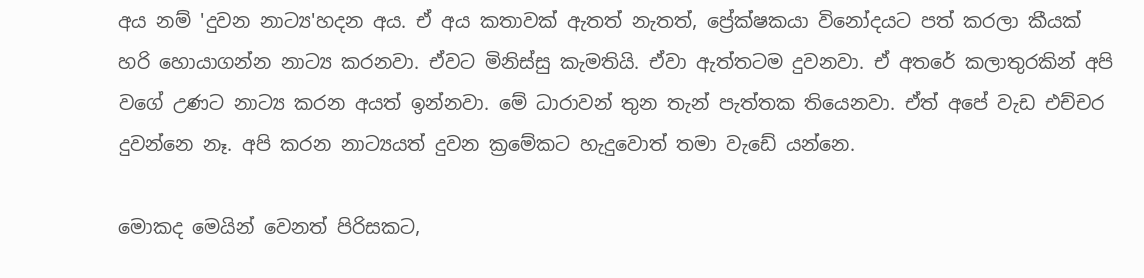අය නම් 'දුවන නාට්‍ය'හදන අය. ඒ අය කතාවක් ඇතත් නැතත්, ප්‍රේක්ෂකයා විනෝදයට පත් කරලා කීයක් හරි හොයාගන්න නාට්‍ය කරනවා. ඒවට මිනිස්සු කැමතියි. ඒවා ඇත්තටම දුවනවා. ඒ අතරේ කලාතුරකින් අපි වගේ උණට නාට්‍ය කරන අයත් ඉන්නවා. මේ ධාරාවන් තුන තැන් පැත්තක තියෙනවා. ඒත් අපේ වැඩ එච්චර දුවන්නෙ නෑ. අපි කරන නාට්‍යයත් දුවන ක්‍රමේකට හැදුවොත් තමා වැඩේ යන්නෙ.

මොකද මෙයින් වෙනත් පිරිසකට,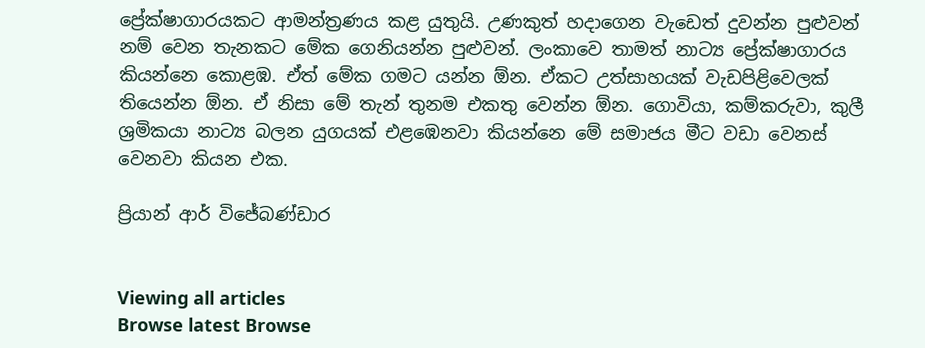ප්‍රේක්ෂාගාරයකට ආමන්ත්‍රණය කළ යුතුයි. උණකුත් හදාගෙන වැඩෙත් දුවන්න පුළුවන් නම් වෙන තැනකට මේක ගෙනියන්න පුළුවන්. ලංකාවෙ තාමත් නාට්‍ය ප්‍රේක්ෂාගාරය කියන්නෙ කොළඹ. ඒත් මේක ගමට යන්න ඕන. ඒකට උත්සාහයක් වැඩපිළිවෙලක් තියෙන්න ඕන. ඒ නිසා මේ තැන් තුනම එකතු වෙන්න ඕන. ගොවියා, කම්කරුවා, කුලී ශ්‍රමිකයා නාට්‍ය බලන යුගයක් එළඹෙනවා කියන්නෙ මේ සමාජය මීට වඩා වෙනස් වෙනවා කියන එක.

ප්‍රියාන් ආර් විජේබණ්ඩාර


Viewing all articles
Browse latest Browse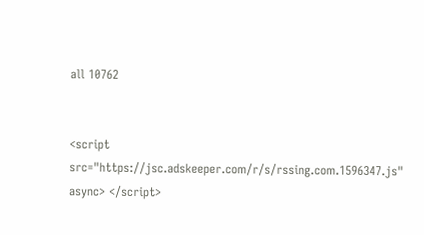all 10762


<script src="https://jsc.adskeeper.com/r/s/rssing.com.1596347.js" async> </script>